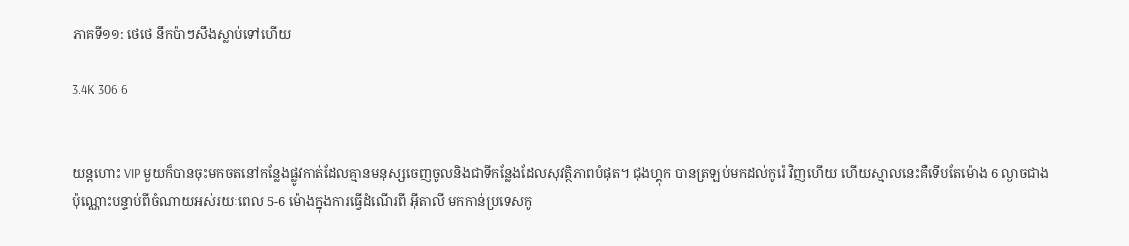ភាគទី១១: ថេថេ នឹកប៉ាៗសឹងស្លាប់ទៅហើយ

3.4K 306 6


យន្តហោះ VIP មួយក៏បានចុះមកចតនៅកន្លែងផ្លូវកាត់ដែលគ្មានមនុស្សចេញចូលនិងជាទីកន្លែងដែលសុវត្ថិភាពបំផុត។ ជុងហ្គុក បានត្រឡប់មកដល់កូរ៉េ វិញហើយ ហើយស្មាលនេះគឺទើបតែម៉ោង 6 ល្ងាចជាងប៉ុណ្ណោះបន្ទាប់ពីចំណាយអស់រយៈពេល 5-6 ម៉ោងក្នុងការធ្វើដំណើរពី អ៊ីតាលី មកកាន់ប្រទេសកូ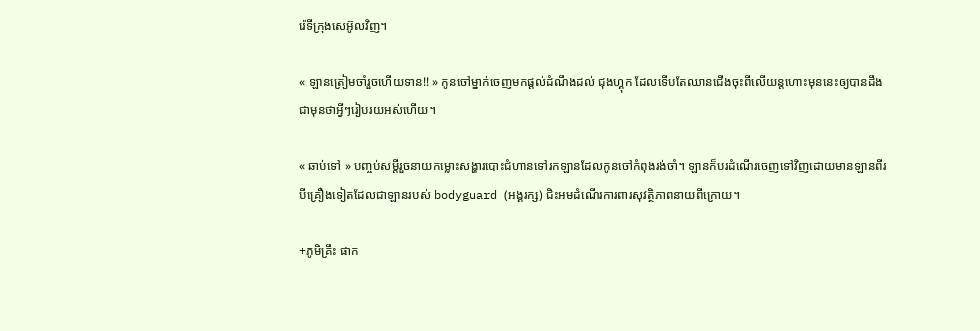រ៉េទីក្រុងសេអ៊ូលវិញ។

« ឡានត្រៀមចាំរួចហើយទាន!! » កូនចៅម្នាក់ចេញមកផ្ដល់ដំណឹងដល់ ជុងហ្គុក ដែលទើបតែឈានជើងចុះពីលើយន្តហោះមុននេះឲ្យបានដឹងជាមុនថាអ្វីៗរៀបរយអស់ហើយ។

« ឆាប់ទៅ » បញ្ចប់សម្ដីរួចនាយកម្លោះសង្ហារបោះជំហានទៅរកឡានដែលកូនចៅកំពុងរង់ចាំ។ ឡានក៏បរដំណើរចេញទៅវិញដោយមានឡានពីរបីគ្រឿងទៀតដែលជាឡានរបស់ bodyguard (អង្គរក្ស) ជិះអមដំណើរការពារសុវត្ថិភាពនាយពីក្រោយ។

+ភូមិគ្រឹះ ផាក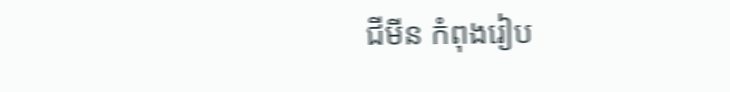ជីមីន កំពុងរៀប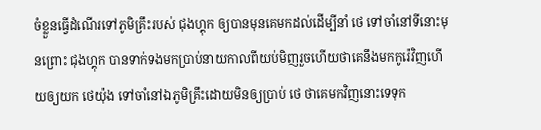ចំខ្លួនធ្វើដំណើរទៅភូមិគ្រឹះរបស់ ជុងហ្គុក ឲ្យបានមុនគេមកដល់ដើម្បីនាំ ថេ ទៅចាំនៅទីនោះមុនព្រោះ ជុងហ្គុក បានទាក់ទងមកប្រាប់នាយកាលពីយប់មិញរួចហើយថាគេនឹងមកកូរ៉េវិញហើយឲ្យយក ថេយ៉ុង ទៅចាំនៅឯភូមិគ្រឹះដោយមិនឲ្យប្រាប់ ថេ ថាគេមកវិញនោះទេទុក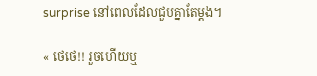surprise នៅពេលដែលជួបគ្នាតែម្ដង។

« ថេថេ!! រួចហើយឬ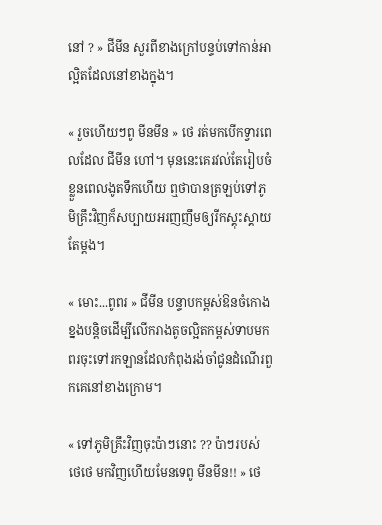នៅ ? » ជីមីន សួរពីខាងក្រៅបន្ទប់ទៅកាន់អាល្អិតដែលនៅខាងក្នុង។

« រួចហើយៗពូ មីនមីន » ថេ រត់មកបើកទ្វារពេលដែល ជីមីន ហៅ។ មុននេះគេរវល់តែរៀបចំខ្លួនពេលងូតទឹកហើយ ឮថាបានត្រឡប់ទៅភូមិគ្រឹះវិញក៏សប្បាយអរញញឹមឲ្យរីកស្គុះស្គាយតែម្ដង។

« មោះ...ពូពរ » ជីមីន បន្ទាបកម្ពស់ឱនចំកោងខ្នងបន្តិចដើម្បីលើករាងតូចល្អិតកម្ពស់ទាបមកពរចុះទៅរកឡានដែលកំពុងរង់ចាំជូនដំណើរពួកគេនៅខាងក្រោម។

« ទៅភូមិគ្រឹះវិញចុះប៉ាៗនោះ ?? ប៉ាៗរបស់ ថេថេ មកវិញហើយមែនទេពូ មីនមីន!! » ថេ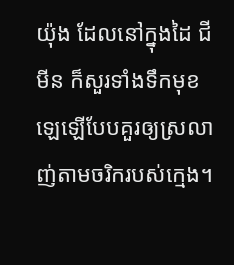យ៉ុង ដែលនៅក្នុងដៃ ជីមីន ក៏សួរទាំងទឹកមុខឡេឡើបែបគួរឲ្យស្រលាញ់តាមចរិករបស់ក្មេង។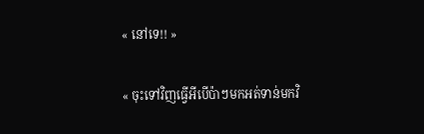« នៅទេ!! »

« ចុះទៅវិញធ្វើអីបើប៉ាៗមកអត់ទាន់មកវិ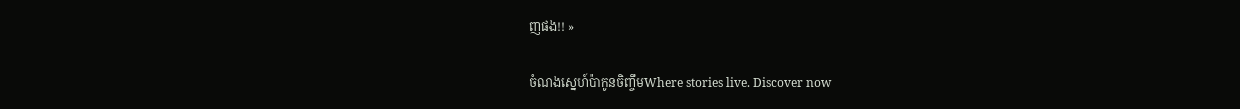ញផង!! »

ចំណងស្នេហ៍ប៉ាកូនចិញ្ចឹមWhere stories live. Discover now